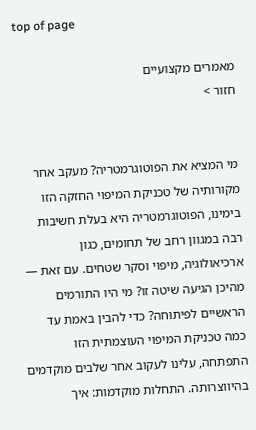top of page

מאמרים מקצועיים
חזור >


מי המציא את הפוטוגרמטריה? מעקב אחר מקורותיה של טכניקת המיפוי החזקה הזו
בימינו, הפוטוגרמטריה היא בעלת חשיבות רבה במגוון רחב של תחומים, כגון ארכיאולוגיה, מיפוי וסקר שטחים. עם זאת — מהיכן הגיעה שיטה זו? מי היו התורמים הראשיים לפיתוחה? כדי להבין באמת עד כמה טכניקת המיפוי העוצמתית הזו התפתחה, עלינו לעקוב אחר שלבים מוקדמים בהיווצרותה. התחלות מוקדמות: איך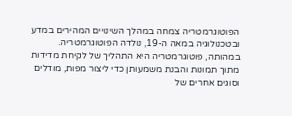הפוטוגרמטריה צמחה במהלך השינויים המהירים במדע ובטכנולוגיה במאה ה-19, נולדה הפוטוגרמטריה. במהותה, פוטוגרמטריה היא התהליך של לקיחת מדידות מתוך תמונות והבנת משמעותן כדי ליצור מפות, מודלים וסוגים אחרים של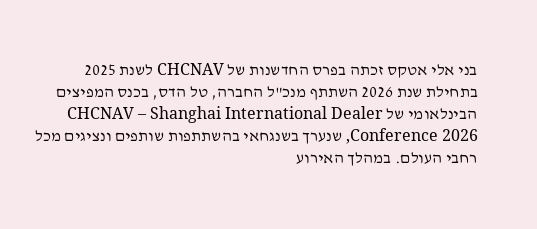בני אלי אטקס זכתה בפרס החדשנות של CHCNAV לשנת 2025
בתחילת שנת 2026 השתתף מנכ"ל החברה, טל הדס, בכנס המפיצים הבינלאומי של CHCNAV – Shanghai International Dealer Conference 2026, שנערך בשנגחאי בהשתתפות שותפים ונציגים מכל רחבי העולם. במהלך האירוע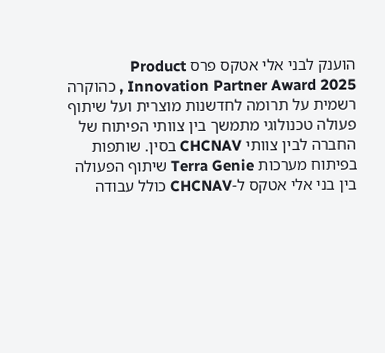הוענק לבני אלי אטקס פרס Product Innovation Partner Award 2025 , כהוקרה רשמית על תרומה לחדשנות מוצרית ועל שיתוף פעולה טכנולוגי מתמשך בין צוותי הפיתוח של החברה לבין צוותי CHCNAV בסין. שותפות בפיתוח מערכות Terra Genie שיתוף הפעולה בין בני אלי אטקס ל-CHCNAV כולל עבודה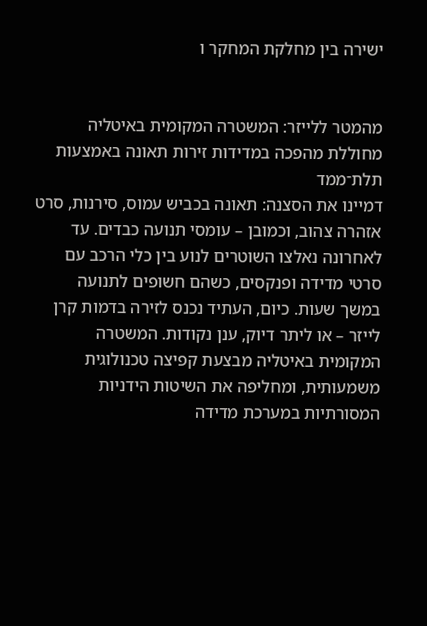ישירה בין מחלקת המחקר ו


מהמטר ללייזר: המשטרה המקומית באיטליה מחוללת מהפכה במדידות זירות תאונה באמצעות תלת־ממד
דמיינו את הסצנה: תאונה בכביש עמוס, סירנות, סרט אזהרה צהוב, וכמובן – עומסי תנועה כבדים. עד לאחרונה נאלצו השוטרים לנוע בין כלי הרכב עם סרטי מדידה ופנקסים, כשהם חשופים לתנועה במשך שעות. כיום, העתיד נכנס לזירה בדמות קרן לייזר – או ליתר דיוק, ענן נקודות. המשטרה המקומית באיטליה מבצעת קפיצה טכנולוגית משמעותית, ומחליפה את השיטות הידניות המסורתיות במערכת מדידה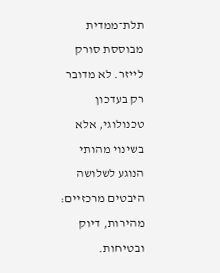תלת־ממדית מבוססת סורק לייזר. לא מדובר רק בעדכון טכנולוגי, אלא בשינוי מהותי הנוגע לשלושה היבטים מרכזיים: מהירות, דיוק ובטיחות.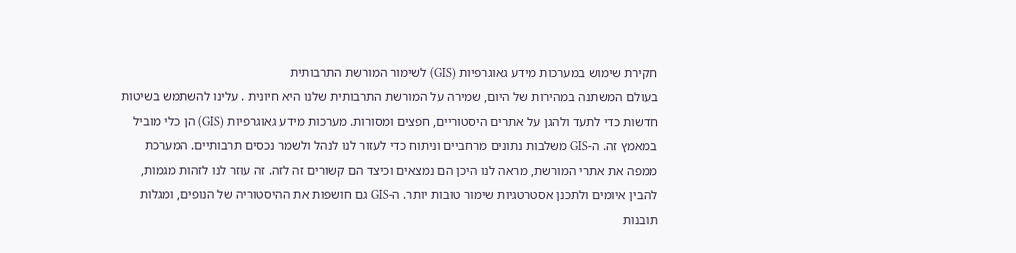חקירת שימוש במערכות מידע גאוגרפיות (GIS) לשימור המורשת התרבותית
בעולם המשתנה במהירות של היום, שמירה על המורשת התרבותית שלנו היא חיונית . עלינו להשתמש בשיטות חדשות כדי לתעד ולהגן על אתרים היסטוריים, חפצים ומסורות. מערכות מידע גאוגרפיות (GIS) הן כלי מוביל במאמץ זה. ה-GIS משלבות נתונים מרחביים וניתוח כדי לעזור לנו לנהל ולשמר נכסים תרבותיים. המערכת ממפה את אתרי המורשת, מראה לנו היכן הם נמצאים וכיצד הם קשורים זה לזה. זה עוזר לנו לזהות מגמות, להבין איומים ולתכנן אסטרטגיות שימור טובות יותר. ה-GIS גם חושפות את ההיסטוריה של הנופים, ומגלות תובנות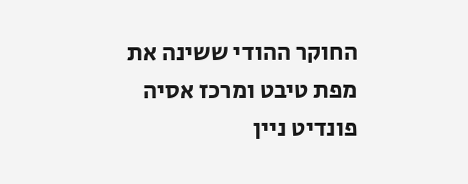החוקר ההודי ששינה את מפת טיבט ומרכז אסיה
פונדיט ניין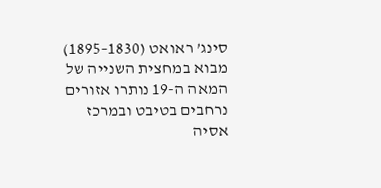סינג’ ראואט (1830–1895) מבוא במחצית השנייה של המאה ה-19 נותרו אזורים נרחבים בטיבט ובמרכז אסיה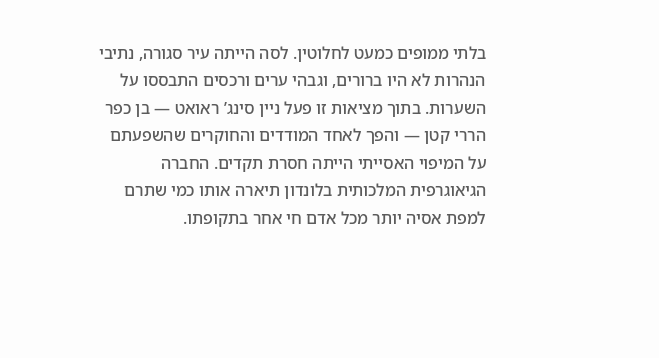בלתי ממופים כמעט לחלוטין. לסה הייתה עיר סגורה, נתיבי הנהרות לא היו ברורים, וגבהי ערים ורכסים התבססו על השערות. בתוך מציאות זו פעל ניין סינג’ ראואט — בן כפר הררי קטן — והפך לאחד המודדים והחוקרים שהשפעתם על המיפוי האסייתי הייתה חסרת תקדים. החברה הגיאוגרפית המלכותית בלונדון תיארה אותו כמי שתרם למפת אסיה יותר מכל אדם חי אחר בתקופתו.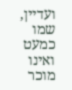ועדיין, שמו כמעט ואינו מוכר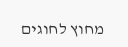מחוץ לחוגים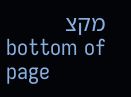מקצ
bottom of page